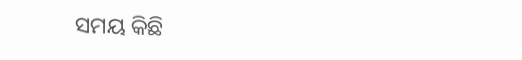ସମୟ କିଛି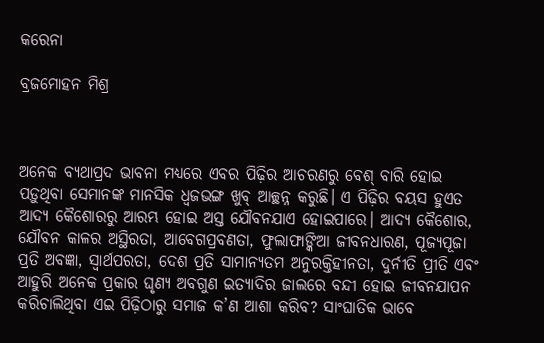କରେନା

ବ୍ରଜମୋହନ ମିଶ୍ର



ଅନେକ ବ୍ୟଥାପ୍ରଦ ଭାବନା ମଧ୍ୟରେ ଏବର ପିଢ଼ିର ଆଚରଣରୁ ବେଶ୍‌ ବାରି ହୋଇ ପଡ଼ୁଥିବା ସେମାନଙ୍କ ମାନସିକ ଧ୍ୱଜଭଙ୍ଗ ଖୁବ୍‌ ଆଚ୍ଛନ୍ନ କରୁଛି। ଏ ପିଢ଼ିର ବୟସ ହୁଏତ ଆଦ୍ୟ କୈଶୋରରୁ ଆରମ୍ଭ ହୋଇ ଅସ୍ତ ଯୌବନଯାଏ ହୋଇପାରେ। ଆଦ୍ୟ କୈଶୋର, ଯୌବନ କାଳର ଅସ୍ଥିରତା, ଆବେଗପ୍ରବଣତା, ଫୁଲାଫାଙ୍କିଆ ଜୀବନଧାରଣ, ପୂଜ୍ୟପୂଜା ପ୍ରତି ଅବଜ୍ଞା, ସ୍ବାର୍ଥପରତା, ଦେଶ ପ୍ରତି ସାମାନ୍ୟତମ ଅନୁରକ୍ତିହୀନତା, ଦୁର୍ନୀତି ପ୍ରୀତି ଏବଂ ଆହୁରି ଅନେକ ପ୍ରକାର ଘୃଣ୍ୟ ଅବଗୁଣ ଇତ୍ୟାଦିର ଜାଲରେ ବନ୍ଦୀ ହୋଇ ଜୀବନଯାପନ କରିଚାଲିଥିବା ଏଇ ପିଢ଼ିଠାରୁ ସମାଜ କ’ଣ ଆଶା କରିବ? ସାଂଘାତିକ ଭାବେ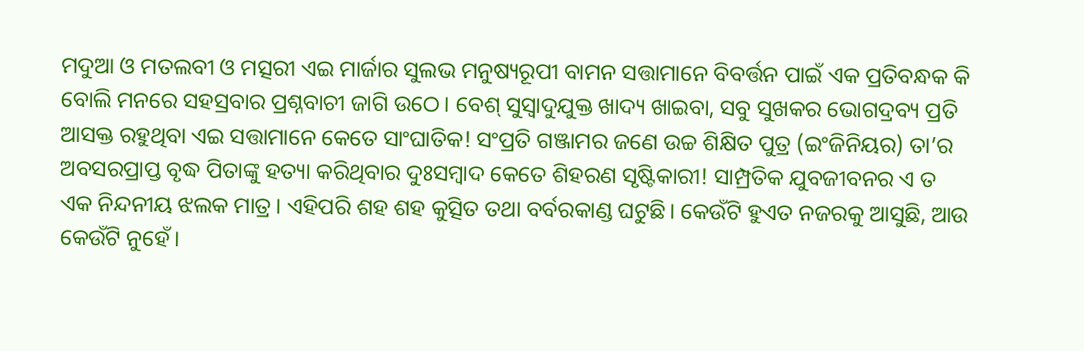ମଦୁଆ ଓ ମତଲବୀ ଓ ମତ୍ସରୀ ଏଇ ମାର୍ଜାର ସୁଲଭ ମନୁଷ୍ୟରୂପୀ ବାମନ ସତ୍ତାମାନେ ବିବର୍ତ୍ତନ ପାଇଁ ଏକ ପ୍ରତିବନ୍ଧକ କି ବୋଲି ମନରେ ସହସ୍ରବାର ପ୍ରଶ୍ନବାଚୀ ଜାଗି ଉଠେ। ବେଶ୍‌ ସୁସ୍ବାଦୁଯୁକ୍ତ ଖାଦ୍ୟ ଖାଇବା, ସବୁ ସୁଖକର ଭୋଗଦ୍ରବ୍ୟ ପ୍ରତି ଆସକ୍ତ ରହୁଥିବା ଏଇ ସତ୍ତାମାନେ କେତେ ସାଂଘାତିକ! ସଂପ୍ରତି ଗଞ୍ଜାମର ଜଣେ ଉଚ୍ଚ ଶିକ୍ଷିତ ପୁତ୍ର (ଇଂଜିନିୟର) ତା’ର ଅବସରପ୍ରାପ୍ତ ବୃଦ୍ଧ ପିତାଙ୍କୁ ହତ୍ୟା କରିଥିବାର ଦୁଃସମ୍ବାଦ କେତେ ଶିହରଣ ସୃଷ୍ଟିକାରୀ! ସାମ୍ପ୍ରତିକ ଯୁବଜୀବନର ଏ ତ ଏକ ନିନ୍ଦନୀୟ ଝଲକ ମାତ୍ର। ଏହିପରି ଶହ ଶହ କୁତ୍ସିତ ତଥା ବର୍ବରକାଣ୍ଡ ଘଟୁଛି। କେଉଁଟି ହୁଏତ ନଜରକୁ ଆସୁଛି, ଆଉ କେଉଁଟି ନୁହେଁ।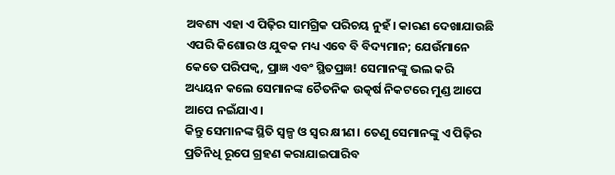ଅବଶ୍ୟ ଏହା ଏ ପିଢ଼ିର ସାମଗ୍ରିକ ପରିଚୟ ନୁହଁ। କାରଣ ଦେଖାଯାଉଛି ଏପରି କିଶୋର ଓ ଯୁବକ ମଧ୍ୟ ଏବେ ବି ବିଦ୍ୟମାନ; ଯେଉଁମାନେ କେତେ ପରିପକ୍ୱ, ପ୍ରାଜ୍ଞ ଏବଂ ସ୍ଥିତପ୍ରଜ୍ଞ! ସେମାନଙ୍କୁ ଭଲ କରି ଅଧ୍ୟୟନ କଲେ ସେମାନଙ୍କ ଚୈତନିକ ଉତ୍କର୍ଷ ନିକଟରେ ମୁଣ୍ଡ ଆପେ ଆପେ ନଇଁଯାଏ।
କିନ୍ତୁ ସେମାନଙ୍କ ସ୍ଥିତି ସ୍ବଳ୍ପ ଓ ସ୍ବର କ୍ଷୀଣ। ତେଣୁ ସେମାନଙ୍କୁ ଏ ପିଢ଼ିର ପ୍ରତିନିଧି ରୂପେ ଗ୍ରହଣ କରାଯାଇପାରିବ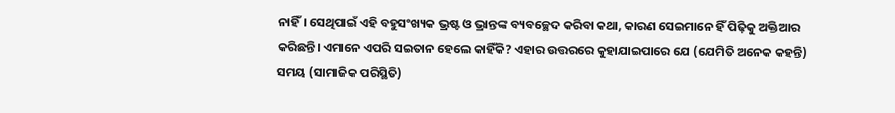ନାହିଁ। ସେଥିପାଇଁ ଏହି ବହୁସଂଖ୍ୟକ ଭ୍ରଷ୍ଟ ଓ ଭ୍ରାନ୍ତଙ୍କ ବ୍ୟବଚ୍ଛେଦ କରିବା କଥା, କାରଣ ସେଇମାନେ ହିଁ ପିଢ଼ିକୁ ଅକ୍ତିଆର କରିଛନ୍ତି। ଏମାନେ ଏପରି ସଇତାନ ହେଲେ କାହିଁକି? ଏହାର ଉତ୍ତରରେ କୁହାଯାଇପାରେ ଯେ (ଯେମିତି ଅନେକ କହନ୍ତି) ସମୟ (ସାମାଜିକ ପରିସ୍ଥିତି)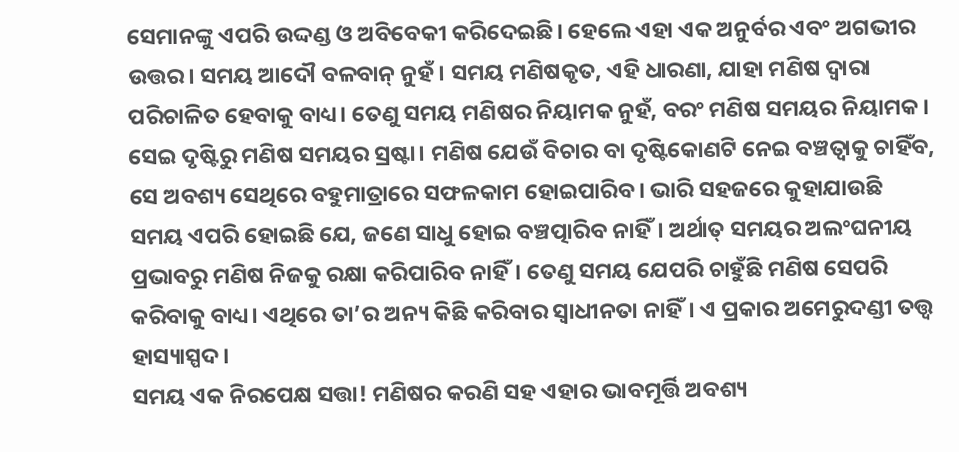ସେମାନଙ୍କୁ ଏପରି ଉଦ୍ଦଣ୍ଡ ଓ ଅବିବେକୀ କରିଦେଇଛି। ହେଲେ ଏହା ଏକ ଅନୁର୍ବର ଏବଂ ଅଗଭୀର ଉତ୍ତର। ସମୟ ଆଦୌ ବଳବାନ୍‌ ନୁହଁ। ସମୟ ମଣିଷକୃତ, ଏହି ଧାରଣା, ଯାହା ମଣିଷ ଦ୍ୱାରା ପରିଚାଳିତ ହେବାକୁ ବାଧ୍ୟ। ତେଣୁ ସମୟ ମଣିଷର ନିୟାମକ ନୁହଁ, ବରଂ ମଣିଷ ସମୟର ନିୟାମକ। ସେଇ ଦୃଷ୍ଟିରୁ ମଣିଷ ସମୟର ସ୍ରଷ୍ଟା। ମଣିଷ ଯେଉଁ ବିଚାର ବା ଦୃଷ୍ଟିକୋଣଟି ନେଇ ବଞ୍ଚତ୍ବାକୁ ଚାହିଁବ, ସେ ଅବଶ୍ୟ ସେଥିରେ ବହୁମାତ୍ରାରେ ସଫଳକାମ ହୋଇପାରିବ। ଭାରି ସହଜରେ କୁହାଯାଉଛି ସମୟ ଏପରି ହୋଇଛି ଯେ, ଜଣେ ସାଧୁ ହୋଇ ବଞ୍ଚତ୍ପାରିବ ନାହିଁ। ଅର୍ଥାତ୍‌ ସମୟର ଅଲଂଘନୀୟ ପ୍ରଭାବରୁ ମଣିଷ ନିଜକୁ ରକ୍ଷା କରିପାରିବ ନାହିଁ। ତେଣୁ ସମୟ ଯେପରି ଚାହୁଁଛି ମଣିଷ ସେପରି କରିବାକୁ ବାଧ୍ୟ। ଏଥିରେ ତା’ର ଅନ୍ୟ କିଛି କରିବାର ସ୍ବାଧୀନତା ନାହିଁ। ଏ ପ୍ରକାର ଅମେରୁଦଣ୍ଡୀ ତତ୍ତ୍ୱ ହାସ୍ୟାସ୍ପଦ।
ସମୟ ଏକ ନିରପେକ୍ଷ ସତ୍ତା! ମଣିଷର କରଣି ସହ ଏହାର ଭାବମୂର୍ତ୍ତି ଅବଶ୍ୟ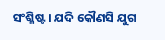ସଂଶ୍ଳିଷ୍ଟ। ଯଦି କୌଣସି ଯୁଗ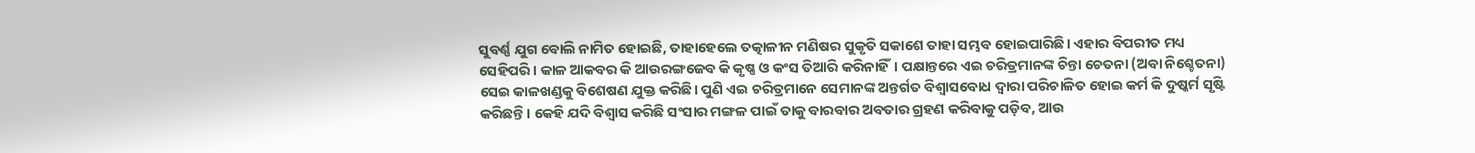ସୁବର୍ଣ୍ଣ ଯୁଗ ବୋଲି ନାମିତ ହୋଇଛି, ତାହାହେଲେ ତତ୍କାଳୀନ ମଣିଷର ସୁକୃତି ସକାଶେ ତାହା ସମ୍ଭବ ହୋଇପାରିଛି। ଏହାର ବିପରୀତ ମଧ୍ୟ ସେହିପରି। କାଳ ଆକବର କି ଆଉରଙ୍ଗଜେବ କି କୃଷ୍ଣ ଓ କଂସ ତିଆରି କରିନାହିଁ। ପକ୍ଷାନ୍ତରେ ଏଇ ଚରିତ୍ରମାନଙ୍କ ଚିନ୍ତା ଚେତନା (ଅବା ନିଶ୍ଚେତନା) ସେଇ କାଳଖଣ୍ଡକୁ ବିଶେଷଣ ଯୁକ୍ତ କରିଛି। ପୁଣି ଏଇ ଚରିତ୍ରମାନେ ସେମାନଙ୍କ ଅନ୍ତର୍ଗତ ବିଶ୍ୱାସବୋଧ ଦ୍ୱାରା ପରିଚାଳିତ ହୋଇ କର୍ମ କି ଦୁଷ୍କର୍ମ ସୃଷ୍ଟି କରିଛନ୍ତି। କେହି ଯଦି ବିଶ୍ୱାସ କରିଛି ସଂସାର ମଙ୍ଗଳ ପାଇଁ ତାକୁ ବାରବାର ଅବତାର ଗ୍ରହଣ କରିବାକୁ ପଡ଼ିବ, ଆଉ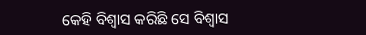କେହି ବିଶ୍ୱାସ କରିଛି ସେ ବିଶ୍ୱାସ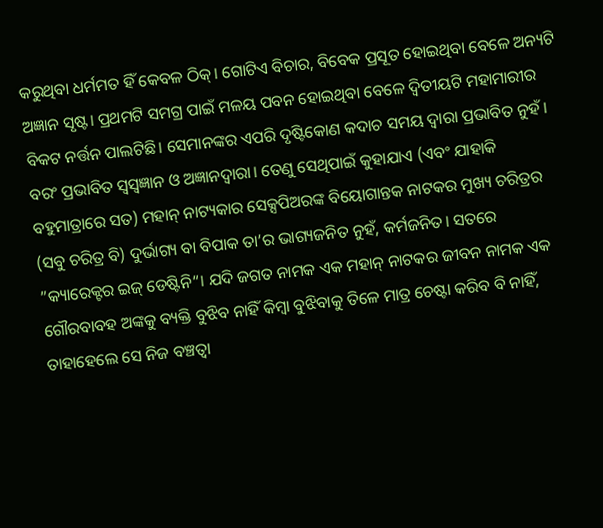କରୁଥିବା ଧର୍ମମତ ହିଁ କେବଳ ଠିକ୍‌। ଗୋଟିଏ ବିଚାର, ବିବେକ ପ୍ରସୂତ ହୋଇଥିବା ବେଳେ ଅନ୍ୟଟି ଅଜ୍ଞାନ ସୃଷ୍ଟ। ପ୍ରଥମଟି ସମଗ୍ର ପାଇଁ ମଳୟ ପବନ ହୋଇଥିବା ବେଳେ ଦ୍ୱିତୀୟଟି ମହାମାରୀର ବିକଟ ନର୍ତ୍ତନ ପାଲଟିଛି। ସେମାନଙ୍କର ଏପରି ଦୃଷ୍ଟିକୋଣ କଦାଚ ସମୟ ଦ୍ୱାରା ପ୍ରଭାବିତ ନୁହଁ। ବରଂ ପ୍ରଭାବିତ ସ୍ବସ୍ବଜ୍ଞାନ ଓ ଅଜ୍ଞାନଦ୍ୱାରା। ତେଣୁ ସେଥିପାଇଁ କୁହାଯାଏ (ଏବଂ ଯାହାକି ବହୁମାତ୍ରାରେ ସତ) ମହାନ୍‌ ନାଟ୍ୟକାର ସେକ୍ସପିଅରଙ୍କ ବିୟୋଗାନ୍ତକ ନାଟକର ମୁଖ୍ୟ ଚରିତ୍ରର (ସବୁ ଚରିତ୍ର ବି) ଦୁର୍ଭାଗ୍ୟ ବା ବିପାକ ତା’ର ଭାଗ୍ୟଜନିତ ନୁହଁ, କର୍ମଜନିତ। ସତରେ ”କ୍ୟାରେକ୍ଟର ଇଜ୍‌ ଡେଷ୍ଟିନି“। ଯଦି ଜଗତ ନାମକ ଏକ ମହାନ୍‌ ନାଟକର ଜୀବନ ନାମକ ଏକ ଗୌରବାବହ ଅଙ୍କକୁ ବ୍ୟକ୍ତି ବୁଝିବ ନାହିଁ କିମ୍ବା ବୁଝିବାକୁ ତିଳେ ମାତ୍ର ଚେଷ୍ଟା କରିବ ବି ନାହିଁ, ତାହାହେଲେ ସେ ନିଜ ବଞ୍ଚତ୍ବା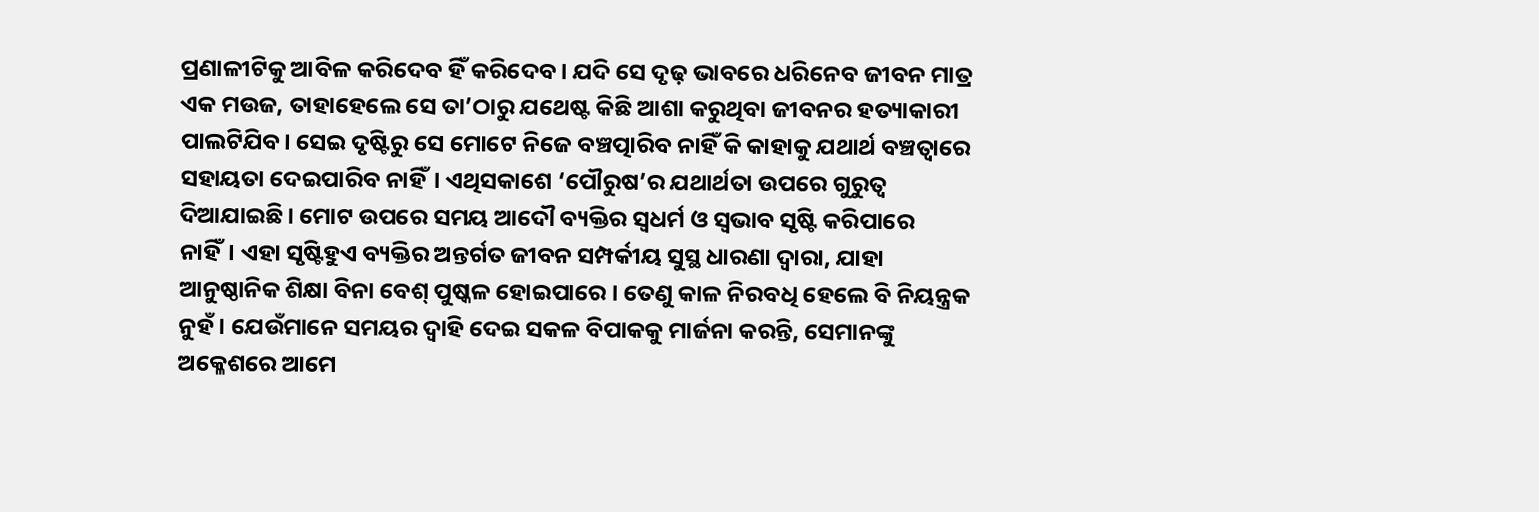ପ୍ରଣାଳୀଟିକୁ ଆବିଳ କରିଦେବ ହିଁ କରିଦେବ। ଯଦି ସେ ଦୃଢ଼ ଭାବରେ ଧରିନେବ ଜୀବନ ମାତ୍ର ଏକ ମଉଜ, ତାହାହେଲେ ସେ ତା’ଠାରୁ ଯଥେଷ୍ଟ କିଛି ଆଶା କରୁଥିବା ଜୀବନର ହତ୍ୟାକାରୀ ପାଲଟିଯିବ। ସେଇ ଦୃଷ୍ଟିରୁ ସେ ମୋଟେ ନିଜେ ବଞ୍ଚତ୍ପାରିବ ନାହିଁ କି କାହାକୁ ଯଥାର୍ଥ ବଞ୍ଚତ୍ବାରେ ସହାୟତା ଦେଇପାରିବ ନାହିଁ। ଏଥିସକାଶେ ‘ପୌରୁଷ’ର ଯଥାର୍ଥତା ଉପରେ ଗୁରୁତ୍ୱ ଦିଆଯାଇଛି। ମୋଟ ଉପରେ ସମୟ ଆଦୌ ବ୍ୟକ୍ତିର ସ୍ବଧର୍ମ ଓ ସ୍ବଭାବ ସୃଷ୍ଟି କରିପାରେ ନାହିଁ। ଏହା ସୃଷ୍ଟିହୁଏ ବ୍ୟକ୍ତିର ଅନ୍ତର୍ଗତ ଜୀବନ ସମ୍ପର୍କୀୟ ସୁସ୍ଥ ଧାରଣା ଦ୍ୱାରା, ଯାହା ଆନୁଷ୍ଠାନିକ ଶିକ୍ଷା ବିନା ବେଶ୍‌ ପୁଷ୍କଳ ହୋଇପାରେ। ତେଣୁ କାଳ ନିରବଧି ହେଲେ ବି ନିୟନ୍ତ୍ରକ ନୁହଁ। ଯେଉଁମାନେ ସମୟର ଦ୍ୱାହି ଦେଇ ସକଳ ବିପାକକୁ ମାର୍ଜନା କରନ୍ତି, ସେମାନଙ୍କୁ ଅକ୍ଳେଶରେ ଆମେ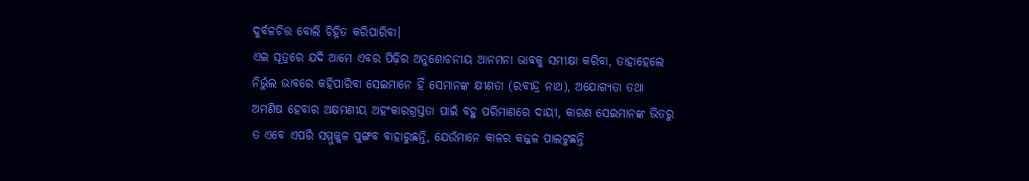ଦୁର୍ବଳଚିତ୍ତ ବୋଲି ଚିହ୍ନିତ କରିପାରିବା।
ଏଇ ସୂତ୍ରରେ ଯଦି ଆମେ ଏବର ପିଢ଼ିର ଅନୁଶୋଚନୀୟ ଆନମନା ଭାବକୁ ସମୀକ୍ଷା କରିବା, ତାହାହେଲେ ନିର୍ଭୁଲ ଭାବରେ କହିପାରିବା ସେଇମାନେ ହିଁ ସେମାନଙ୍କ କ୍ଷୀଣତା (ରବୀନ୍ଦ୍ର ନାଥ), ଅଯୋଗ୍ୟତା ତଥା ଅମଣିଷ ହେବାର ଅକ୍ଷମଣୀୟ ଅହଂକାରଗ୍ରସ୍ତତା ପାଇଁ ବହୁ ପରିମାଣରେ ଦାୟୀ, କାରଣ ସେଇମାନଙ୍କ ଭିତରୁ ତ ଏବେ ଏପରି ସମ୍ମୁଜ୍ଜ୍ୱଳ ପୁଙ୍ଗବ ବାହାରୁଛନ୍ତି, ଯେଉଁମାନେ କାଳର କଜ୍ଜଳ ପାଲଟୁଛନ୍ତି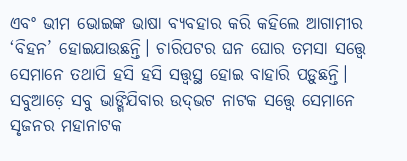ଏବଂ ଭୀମ ଭୋଇଙ୍କ ଭାଷା ବ୍ୟବହାର କରି କହିଲେ ଆଗାମୀର ‘ବିହନ’ ହୋଇଯାଉଛନ୍ତି। ଚାରିପଟର ଘନ ଘୋର ତମସା ସତ୍ତ୍ୱେ ସେମାନେ ତଥାପି ହସି ହସି ସତ୍ତ୍ୱସ୍ଥ ହୋଇ ବାହାରି ପଡ଼ୁଛନ୍ତି। ସବୁଆଡ଼େ ସବୁ ଭାଙ୍ଗିଯିବାର ଉଦ୍‌ଭଟ ନାଟକ ସତ୍ତ୍ୱେ ସେମାନେ ସୃଜନର ମହାନାଟକ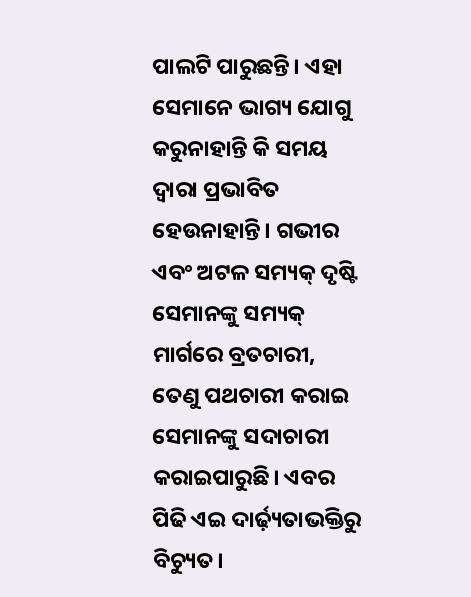ପାଲଟି ପାରୁଛନ୍ତି। ଏହା ସେମାନେ ଭାଗ୍ୟ ଯୋଗୁ କରୁନାହାନ୍ତି କି ସମୟ ଦ୍ୱାରା ପ୍ରଭାବିତ ହେଉନାହାନ୍ତି। ଗଭୀର ଏବଂ ଅଟଳ ସମ୍ୟକ୍‌ ଦୃଷ୍ଟି ସେମାନଙ୍କୁ ସମ୍ୟକ୍‌ ମାର୍ଗରେ ବ୍ରତଚାରୀ, ତେଣୁ ପଥଚାରୀ କରାଇ ସେମାନଙ୍କୁ ସଦାଚାରୀ କରାଇପାରୁଛି। ଏବର ପିଢି ଏଇ ଦାର୍ଢ଼୍ୟତାଭକ୍ତିରୁ ବିଚ୍ୟୁତ।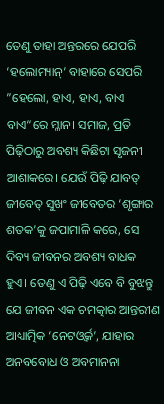ତେଣୁ ତାହା ଅନ୍ତରରେ ଯେପରି ‘ହଲୋମ୍ୟାନ୍‌’ ବାହାରେ ସେପରି ”ହେଲୋ, ହାଏ, ହାଏ, ବାଏ ବାଏ“ରେ ମ୍ଳାନ। ସମାଜ, ପ୍ରତି ପିଢ଼ିଠାରୁ ଅବଶ୍ୟ କିଛିଟା ସୃଜନୀ ଆଶାକରେ। ଯେଉଁ ପିଢ଼ି ଯାବତ୍‌ ଜୀବେତ୍‌ ସୁଖଂ ଜୀବେତର ‘ଶୃଙ୍ଗାର ଶତକ’କୁ ଜପାମାଳି କରେ, ସେ ଦିବ୍ୟ ଜୀବନର ଅବଶ୍ୟ ବାଧକ ହୁଏ। ତେଣୁ ଏ ପିଢ଼ି ଏବେ ବି ବୁଝନ୍ତୁ ଯେ ଜୀବନ ଏକ ଚମତ୍କାର ଆନ୍ତରୀଣ ଆଧ୍ୟାତ୍ମିକ ‘ନେଟଓ୍ବର୍କ’, ଯାହାର ଅନବବୋଧ ଓ ଅବମାନନା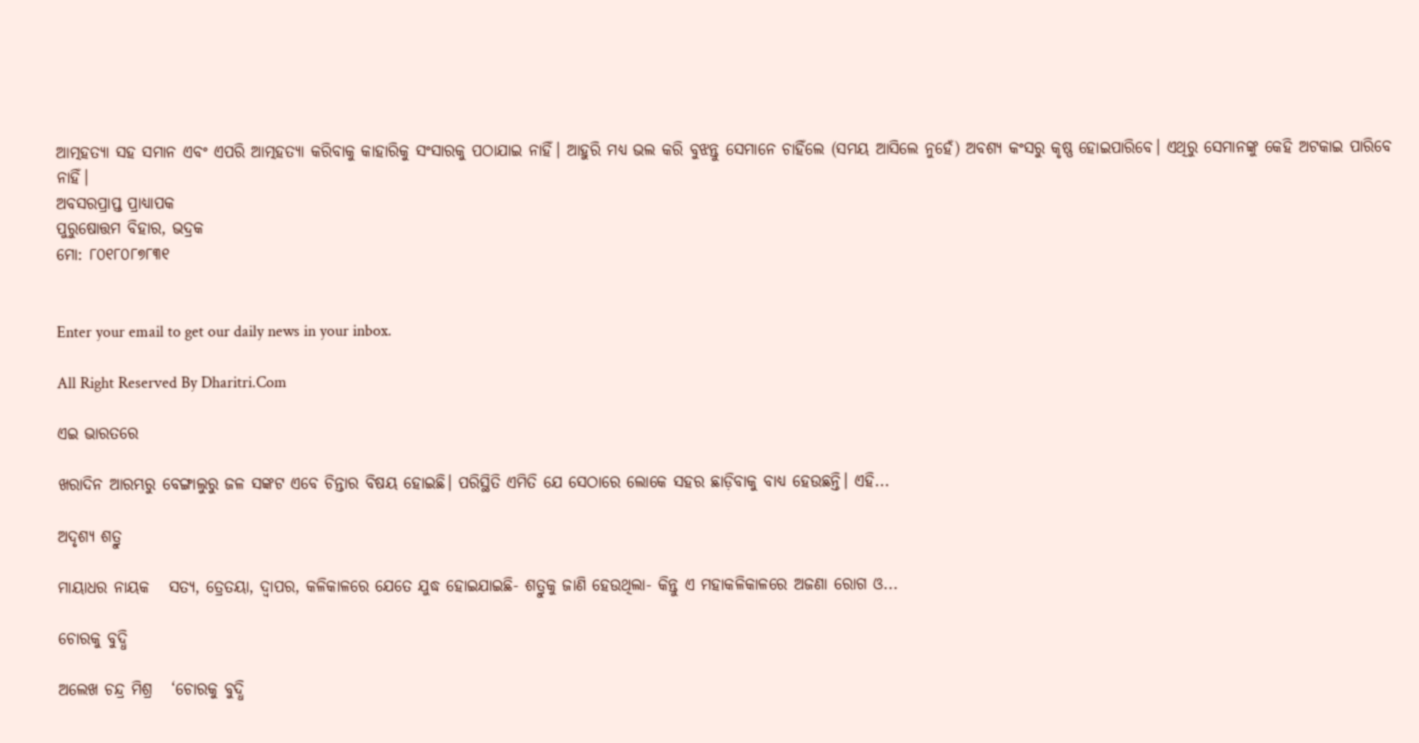ଆତ୍ମହତ୍ୟା ସହ ସମାନ ଏବଂ ଏପରି ଆତ୍ମହତ୍ୟା କରିବାକୁ କାହାରିକୁ ସଂସାରକୁ ପଠାଯାଇ ନାହିଁ। ଆହୁରି ମଧ୍ୟ ଭଲ କରି ବୁଝନ୍ତୁ ସେମାନେ ଚାହିଁଲେ (ସମୟ ଆସିଲେ ନୁହେଁ) ଅବଶ୍ୟ କଂସରୁ କୃଷ୍ଣ ହୋଇପାରିବେ। ଏଥିରୁ ସେମାନଙ୍କୁ କେହି ଅଟକାଇ ପାରିବେ ନାହିଁ।
ଅବସରପ୍ରାପ୍ତ ପ୍ରାଧ୍ୟାପକ
ପୁରୁଷୋତ୍ତମ ବିହାର, ଭଦ୍ରକ
ମୋ: ୮୦୧୮୦୮୭୮୩୧


Enter your email to get our daily news in your inbox.

All Right Reserved By Dharitri.Com

ଏଇ ଭାରତରେ

ଖରାଦିନ ଆରମ୍ଭରୁ ବେଙ୍ଗାଲୁରୁ ଜଳ ସଙ୍କଟ ଏବେ ଚିନ୍ତାର ବିଷୟ ହୋଇଛି। ପରିସ୍ଥିତି ଏମିତି ଯେ ସେଠାରେ ଲୋକେ ସହର ଛାଡ଼ିବାକୁ ବାଧ୍ୟ ହେଉଛନ୍ତି। ଏହି...

ଅଦୃଶ୍ୟ ଶତ୍ରୁ

ମାୟାଧର ନାୟକ   ସତ୍ୟ, ତ୍ରେତୟା, ଦ୍ୱାପର, କଳିକାଳରେ ଯେତେ ଯୁଦ୍ଧ ହୋଇଯାଇଛି- ଶତ୍ରୁକୁ ଜାଣି ହେଉଥିଲା- କିନ୍ତୁ ଏ ମହାକଳିକାଳରେ ଅଜଣା ରୋଗ ଓ...

ଚୋରକୁ ବୁଦ୍ଧି

ଅଲେଖ ଚନ୍ଦ୍ର ମିଶ୍ର   ‘ଚୋରକୁ ବୁଦ୍ଧି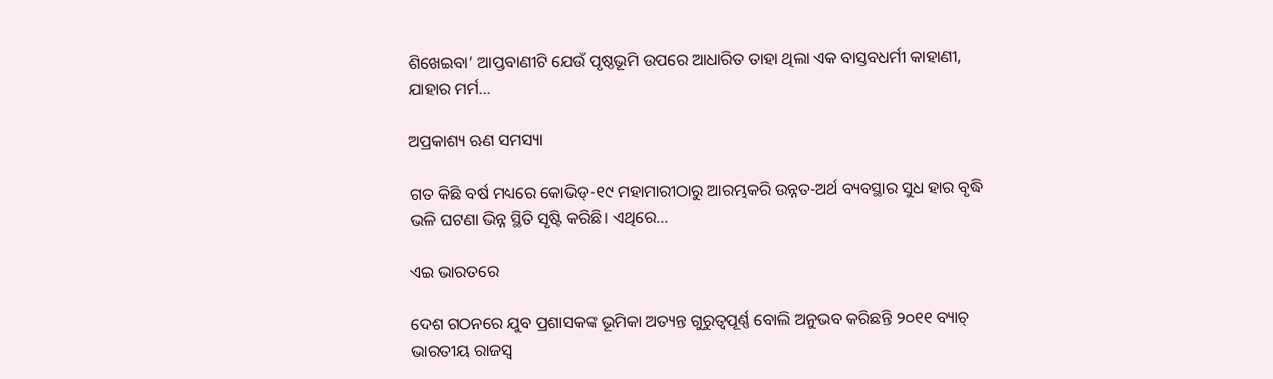ଶିଖେଇବା’ ଆପ୍ତବାଣୀଟି ଯେଉଁ ପୃଷ୍ଠଭୂମି ଉପରେ ଆଧାରିତ ତାହା ଥିଲା ଏକ ବାସ୍ତବଧର୍ମୀ କାହାଣୀ, ଯାହାର ମର୍ମ...

ଅପ୍ରକାଶ୍ୟ ଋଣ ସମସ୍ୟା

ଗତ କିଛି ବର୍ଷ ମଧ୍ୟରେ କୋଭିଡ୍‌-୧୯ ମହାମାରୀଠାରୁ ଆରମ୍ଭକରି ଉନ୍ନତ-ଅର୍ଥ ବ୍ୟବସ୍ଥାର ସୁଧ ହାର ବୃଦ୍ଧି ଭଳି ଘଟଣା ଭିନ୍ନ ସ୍ଥିତି ସୃଷ୍ଟି କରିଛି। ଏଥିରେ...

ଏଇ ଭାରତରେ

ଦେଶ ଗଠନରେ ଯୁବ ପ୍ରଶାସକଙ୍କ ଭୂମିକା ଅତ୍ୟନ୍ତ ଗୁରୁତ୍ୱପୂର୍ଣ୍ଣ ବୋଲି ଅନୁଭବ କରିଛନ୍ତି ୨୦୧୧ ବ୍ୟାଚ୍‌ ଭାରତୀୟ ରାଜସ୍ବ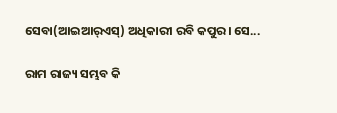ସେବା(ଆଇଆର୍‌ଏସ୍‌) ଅଧିକାରୀ ରବି କପୁର। ସେ...

ରାମ ରାଜ୍ୟ ସମ୍ଭବ କି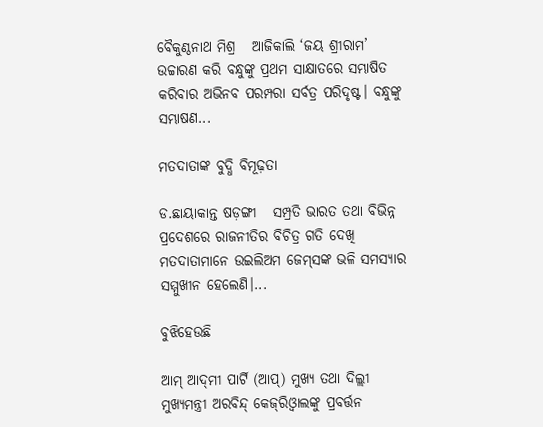ବୈକୁଣ୍ଠନାଥ ମିଶ୍ର   ଆଜିକାଲି ‘ଜୟ ଶ୍ରୀରାମ’ ଉଚ୍ଚାରଣ କରି ବନ୍ଧୁଙ୍କୁ ପ୍ରଥମ ସାକ୍ଷାତରେ ସମ୍ଭାଷିତ କରିବାର ଅଭିନବ ପରମ୍ପରା ସର୍ବତ୍ର ପରିଦୃଷ୍ଟ। ବନ୍ଧୁଙ୍କୁ ସମ୍ଭାଷଣ...

ମତଦାତାଙ୍କ ବୁଦ୍ଧି ବିମୂଢ଼ତା

ଡ.ଛାୟାକାନ୍ତ ଷଡ଼ଙ୍ଗୀ   ସମ୍ପ୍ରତି ଭାରତ ତଥା ବିଭିନ୍ନ ପ୍ରଦେଶରେ ରାଜନୀତିର ବିଚିତ୍ର ଗତି ଦେଖି ମତଦାତାମାନେ ଉଇଲିଅମ ଜେମ୍‌ସଙ୍କ ଭଳି ସମସ୍ୟାର ସମ୍ମୁଖୀନ ହେଲେଣି।...

ବୁଝିହେଉଛି

ଆମ୍‌ ଆଦ୍‌ମୀ ପାର୍ଟି (ଆପ୍‌) ମୁଖ୍ୟ ତଥା ଦିଲ୍ଲୀ ମୁଖ୍ୟମନ୍ତ୍ରୀ ଅରବିନ୍ଦ୍‌ କେଜ୍‌ରିଓ୍ବାଲଙ୍କୁ ପ୍ରବର୍ତ୍ତନ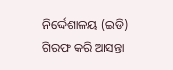ନିର୍ଦ୍ଦେଶାଳୟ (ଇଡି) ଗିରଫ କରି ଆସନ୍ତା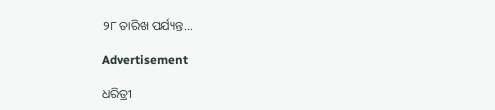୨୮ ତାରିଖ ପର୍ଯ୍ୟନ୍ତ...

Advertisement

ଧରିତ୍ରୀ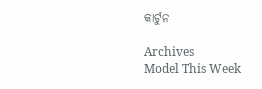କାର୍ଟୁନ

Archives
Model This Week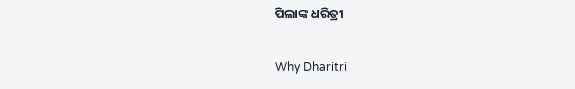ପିଲାଙ୍କ ଧରିତ୍ରୀ

Why Dharitri